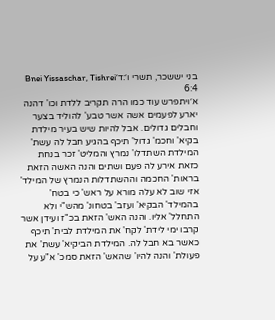בני יששכר, תשרי ו׳:ד׳Bnei Yissaschar, Tishrei 6:4
א׳ויתפרש עוד כמו הרה תקריב ללדת וכו' דהנה יארע לפעמים אשה אשר טבע' להוליד בצער וחבלים גדולים. אבל להיות שיש בעיר מילדת בקיא' וחכמ' גדול' תיכף בהגיע חבל לה עשת' המילדת השתדלו' נמרץ והמליט' זכר בנחת כזאת אירע לה פעם ושתים והנה האשה הזאת בראות' החכמה וההשתדלות הנמרץ של המילד' אזי שוב לא עלה מורא על ראש' כי בטח' בהמילד' הבקיא' ועזב' בטחונ' מהש"י ולא התחלל' אליו. והנה האש' הזאת בכ"ז ועידן אשר קרבו ימי לידת' לקח' את המילדת לבית' תיכף כאשר בא חבל לה. המילדת הביקיא' עשת' את פעולת' והנה להיו' שהאש' הזאת סמכ' א"ע על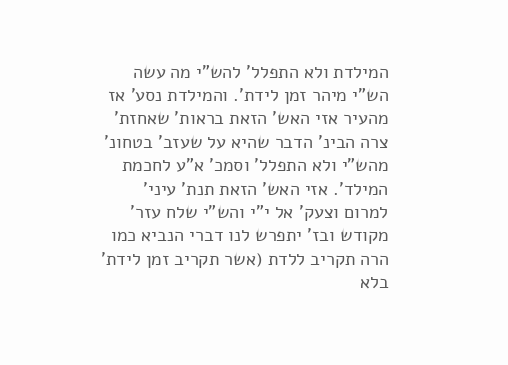המילדת ולא התפלל' להש"י מה עשה הש"י מיהר זמן לידת'. והמילדת נסע' אז מהעיר אזי האש' הזאת בראות' שאחזת' צרה הבינ' הדבר שהיא על שעזב' בטחונ' מהש"י ולא התפלל' וסמכ' א"ע לחכמת המילד'. אזי האש' הזאת תנת' עיני' למרום וצעק' אל י"י והש"י שלח עזר' מקודש ובז' יתפרש לנו דברי הנביא כמו הרה תקריב ללדת (אשר תקריב זמן לידת' בלא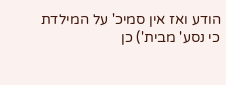הודע ואז אין סמיכ' על המילדת כי נסע' מבית') כן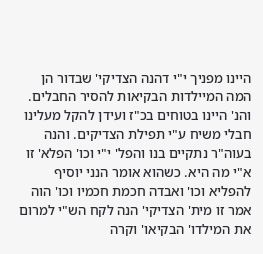היינו מפניך י"י דהנה הצדיקי' שבדור הן המה המיילדות הבקיאות להסיר החבלים. והנ' היינו בטוחים בכ"ז ועידן להקל מעלינו חבלי משיח ע"י תפילת הצדיקים. והנה בעוה"ר נתקיים בנו והפל' י"י וכו' הפלא' זו א"י מה היא. כשהוא אומר הנני יוסיף להפליא וכו' ואבדה חכמת חכמיו וכו' הוה אמר זו מית' הצדיקי' הנה לקח הש"י למרום את המילדו' הבקיאו' וקרה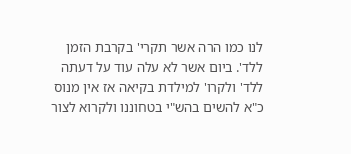לנו כמו הרה אשר תקרי' בקרבת הזמן ללד'. ביום אשר לא עלה עוד על דעתה ללד' ולקרו' למילדת בקיאה אז אין מנוס כ"א להשים בהש"י בטחוננו ולקרוא לצור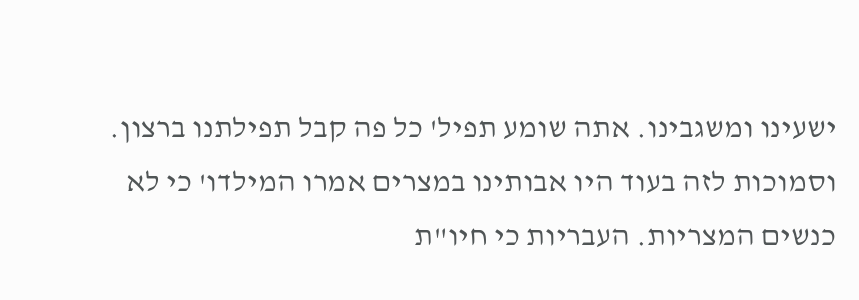ישעינו ומשגבינו. אתה שומע תפיל' כל פה קבל תפילתנו ברצון. וסמוכות לזה בעוד היו אבותינו במצרים אמרו המילדו' כי לא כנשים המצריות. העבריות כי חיו"ת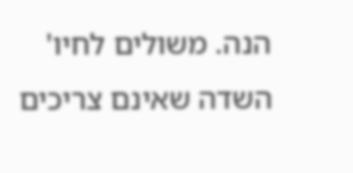הנה. משולים לחיו' השדה שאינם צריכים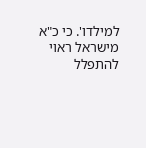למילדו'. כי כ"א מישראל ראוי להתפלל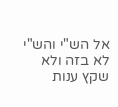אל הש"י והש"י לא בזה ולא שקץ ענות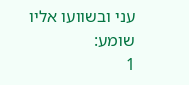עני ובשוועו אליו שומע:
1